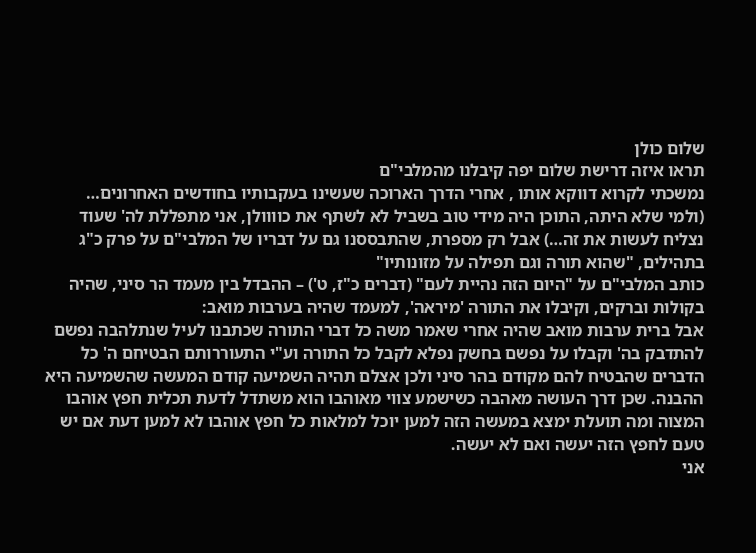שלום כולן
תראו איזה דרישת שלום יפה קיבלנו מהמלבי"ם
נמשכתי לקרוא דווקא אותו , אחרי הדרך הארוכה שעשינו בעקבותיו בחודשים האחרונים…
(ולמי שלא היתה, התוכן היה מידי טוב בשביל לא לשתף את כוווולן, אני מתפללת לה' שעוד נצליח לעשות את זה…) אבל רק מספרת, שהתבססנו גם על דבריו של המלבי"ם על פרק כ"ג בתהילים, "שהוא תורה וגם תפילה על מזונותיו"
כותב המלבי"ם על "היום הזה נהיית לעם" (דברים כ"ז, ט') – ההבדל בין מעמד הר סיני, שהיה בקולות וברקים, וקיבלו את התורה 'מיראה', למעמד שהיה בערבות מואב:
אבל ברית ערבות מואב שהיה אחרי שאמר משה כל דברי התורה שכתבנו לעיל שנתלהבה נפשם להתדבק בה' וקבלו על נפשם בחשק נפלא לקבל כל התורה וע"י התעוררותם הבטיחם ה' כל הדברים שהבטיח להם מקודם בהר סיני ולכן אצלם תהיה השמיעה קודם המעשה שהשמיעה היא ההבנה. שכן דרך העושה מאהבה כשישמע צווי מאוהבו הוא משתדל לדעת תכלית חפץ אוהבו המצוה ומה תועלת ימצא במעשה הזה למען יוכל למלאות כל חפץ אוהבו לא למען דעת אם יש טעם לחפץ הזה יעשה ואם לא יעשה.
אני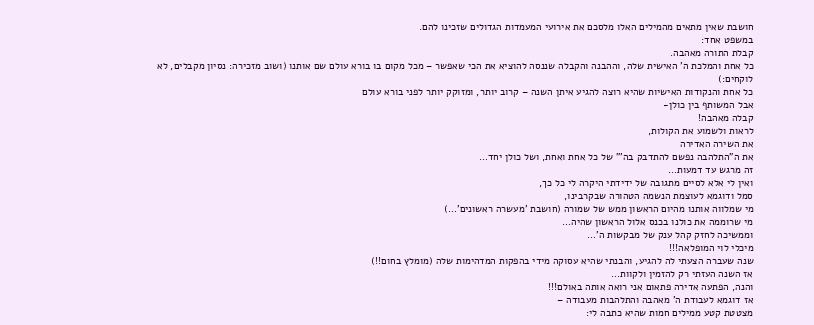חושבת שאין מתאים מהמילים האלו מלסכם את אירועי המעמדות הגדולים שזכינו להם.
במשפט אחד:
קבלת התורה מאהבה.
כל אחת והמלכת ה' האישית שלה, וההבנה והקבלה שננסה להוציא את הכי שאפשר – מכל מקום בו בורא עולם שם אותנו (ושוב מזכירה: נסיון מקבלים, לא לוקחים:)
כל אחת והנקודות האישיות שהיא רוצה להגיע איתן השנה – קרוב יותר, ומזוקק יותר לפני בורא עולם
אבל המשותף בין כולן-
קבלה מאהבה!
לראות ולשמוע את הקולות,
את השירה האדירה
את ה"התלהבה נפשם להתדבק בה'" של כל אחת ואחת, ושל כולן יחד…
זה מרגש עד דמעות…
ואין לי אלא לסיים מתגובה של ידידתי היקרה לי כל כך,
סמל ודוגמא לעוצמת הנשמה הטהורה שבקרבינו,
מי שמלווה אותנו מהיום הראשון ממש של שמורה (חושבת 'מעשרה ראשונים'…)
מי שרוממה את כולנו בכנס אלול הראשון שהיה…
וממשיכה לחזק קהל ענק של מבקשות ה'…
מיכלי לוי המופלאה!!!
שנה שעברה הצעתי לה להגיע, והבנתי שהיא עסוקה מידי בהפקות המדהימות שלה (מומלץ בחום!!)
אז השנה העזתי רק להזמין ולקוות…
והנה, הפתעה אדירה פתאום אני רואה אותה באולם!!!
אז דוגמא לעבודת ה' מאהבה והתלהבות מעבודה –
מצטטת קטע ממילים חמות שהיא כתבה לי: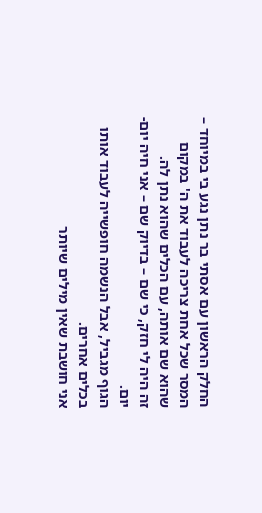החלק הראשון עם אסתי בר נתן נגע בי במיוחד –
המסר שכל אחת צריכה לעבוד את ה' במקום שהוא שם אותה, עם הכלים שהוא נתן לה.
זה היה לי חזק, כי שם – בדיוק שם – אני חיה יום-יום.
הגוף מגביל, אבל הנשמה חופשייה לעבוד אותו בכלים אחרים.
אני חושבת שאין מילים שיותר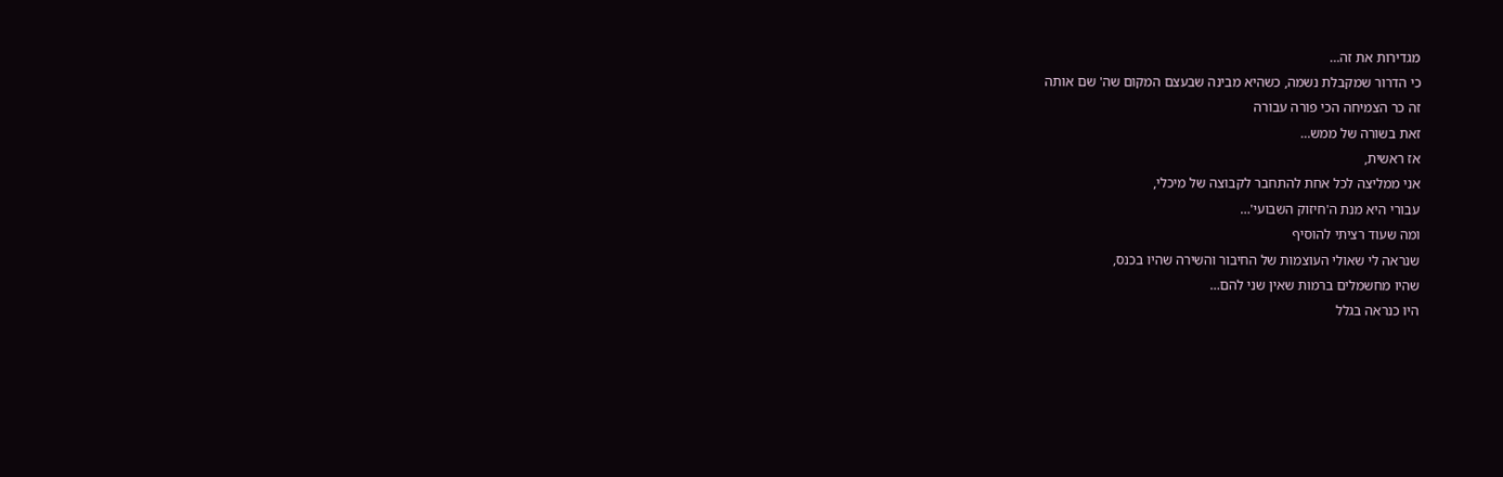מגדירות את זה…
כי הדרור שמקבלת נשמה, כשהיא מבינה שבעצם המקום שה' שם אותה
זה כר הצמיחה הכי פורה עבורה
זאת בשורה של ממש…
אז ראשית,
אני ממליצה לכל אחת להתחבר לקבוצה של מיכלי,
עבורי היא מנת ה'חיזוק השבועי'…
ומה שעוד רציתי להוסיף
שנראה לי שאולי העוצמות של החיבור והשירה שהיו בכנס,
שהיו מחשמלים ברמות שאין שני להם…
היו כנראה בגלל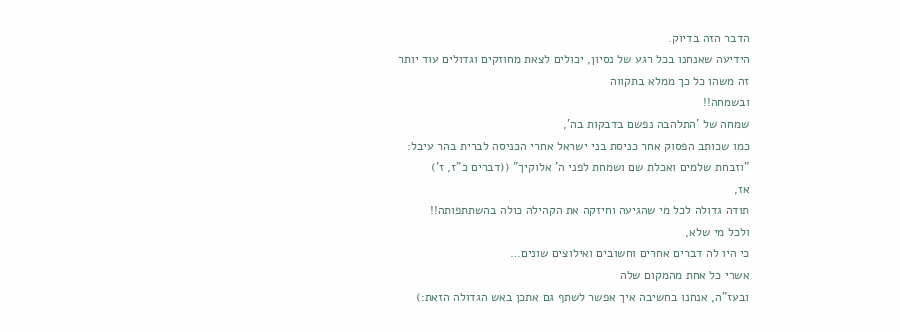הדבר הזה בדיוק.
הידיעה שאנחנו בכל רגע של נסיון, יכולים לצאת מחוזקים וגדולים עוד יותר
זה משהו כל כך ממלא בתקווה
ובשמחה!!
שמחה של 'התלהבה נפשם בדבקות בה',
כמו שכותב הפסוק אחר כניסת בני ישראל אחרי הכניסה לברית בהר עיבל:
"וזבחת שלמים ואכלת שם ושמחת לפני ה' אלוקיך" ((דברים כ"ז, ז')
אז,
תודה גדולה לכל מי שהגיעה וחיזקה את הקהילה כולה בהשתתפותה!!
ולכל מי שלא,
כי היו לה דברים אחרים וחשובים ואילוצים שונים…
אשרי כל אחת מהמקום שלה
ובעז"ה, אנחנו בחשיבה איך אפשר לשתף גם אתכן באש הגדולה הזאת:)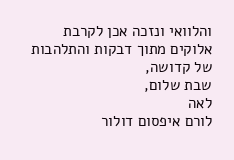והלוואי ונזכה אכן לקרבת אלוקים מתוך דבקות והתלהבות של קדושה,
שבת שלום,
לאה
לורם איפסום דולור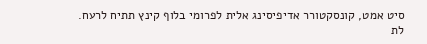סיט אמט, קונסקטורר אדיפיסינג אלית לפרומי בלוף קינץ תתיח לרעח. לת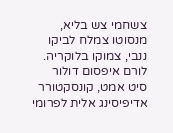צשחמי צש בליא, מנסוטו צמלח לביקו ננבי, צמוקו בלוקריה.
לורם איפסום דולור סיט אמט, קונסקטורר אדיפיסינג אלית לפרומי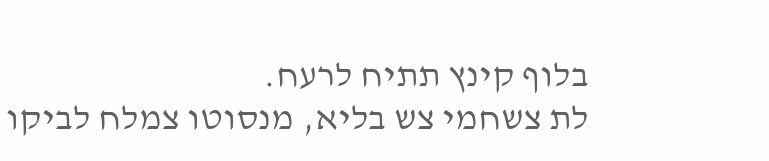בלוף קינץ תתיח לרעח.
לת צשחמי צש בליא, מנסוטו צמלח לביקו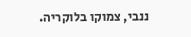ננבי, צמוקו בלוקריה.